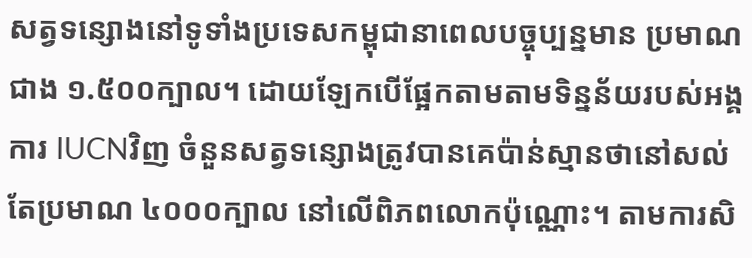សត្វទន្សោងនៅទូទាំងប្រទេសកម្ពុជានាពេលបច្ចុប្បន្នមាន ប្រមាណជាង ១.៥០០ក្បាល។ ដោយឡែកបើផ្អែកតាមតាមទិន្នន័យរបស់អង្គការ IUCNវិញ ចំនួនសត្វទន្សោងត្រូវបានគេប៉ាន់ស្មានថានៅសល់តែប្រមាណ ៤០០០ក្បាល នៅលើពិភពលោកប៉ុណ្ណោះ។ តាមការសិ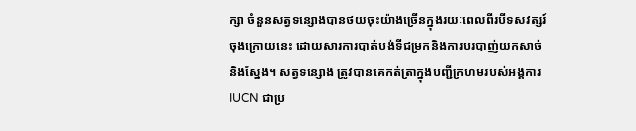ក្សា ចំនួនសត្វទន្សោងបានថយចុះយ៉ាងច្រើនក្នុងរយៈពេលពីរបីទសវត្សរ៍ចុងក្រោយនេះ ដោយសារការបាត់បង់ទីជម្រកនិងការបរបាញ់យកសាច់និងស្នែង។ សត្វទន្សោង ត្រូវបានគេកត់ត្រាក្នុងបញ្ជីក្រហមរបស់អង្គការ IUCN ជាប្រ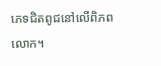ភេទជិតពូជនៅលើពិភពលោក។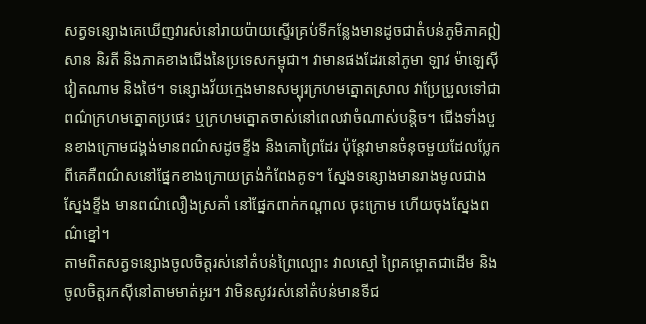សត្វទន្សោងគេឃើញវារស់នៅរាយប៉ាយស្ទើរគ្រប់ទីកន្លែងមានដូចជាតំបន់ភូមិភាគឦសាន និរតី និងភាគខាងជើងនៃប្រទេសកម្ពុជា។ វាមានផងដែរនៅភូមា ឡាវ ម៉ាឡេស៊ី វៀតណាម និងថៃ។ ទន្សោងវ័យក្មេងមានសម្បុរក្រហមត្នោតស្រាល វាប្រែប្រួលទៅជាពណ៌ក្រហមត្នោតប្រផេះ ឬក្រហមត្នោតចាស់នៅពេលវាចំណាស់បន្តិច។ ជើងទាំងបួនខាងក្រោមជង្គង់មានពណ៌សដូចខ្ទីង និងគោព្រៃដែរ ប៉ុន្តែវាមានចំនុចមួយដែលប្លែកពីគេគឺពណ៌សនៅផ្នែកខាងក្រោយត្រង់កំពែងគូទ។ ស្នែងទន្សោងមានរាងមូលជាងស្នែងខ្ទីង មានពណ៌លឿងស្រគាំ នៅផ្នែកពាក់កណ្តាល ចុះក្រោម ហើយចុងស្នែងពណ៌ខ្នៅ។
តាមពិតសត្វទន្សោងចូលចិត្តរស់នៅតំបន់ព្រៃល្បោះ វាលស្មៅ ព្រៃគម្ពោតជាដើម និងចូលចិត្តរកស៊ីនៅតាមមាត់អូរ។ វាមិនសូវរស់នៅតំបន់មានទីជ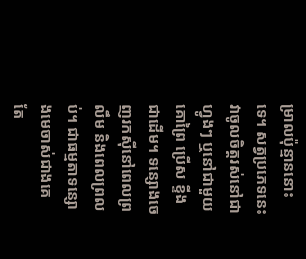ម្រាលប៉ុន្មាននោះទេ។ សត្វប្រភេទនេះវាចូលចិត្តរស់នៅជាហ្វូងៗ ឬនៅជាមួយគោព្រៃ ប្រើស ខ្ទីងជាដើម។ ទន្សោងចេញរកស៊ីនៅពេលព្រលឹម និងពេលព្រលប់។ ជាធម្មតាទន្សោងមេចាស់ជាងគេ តែ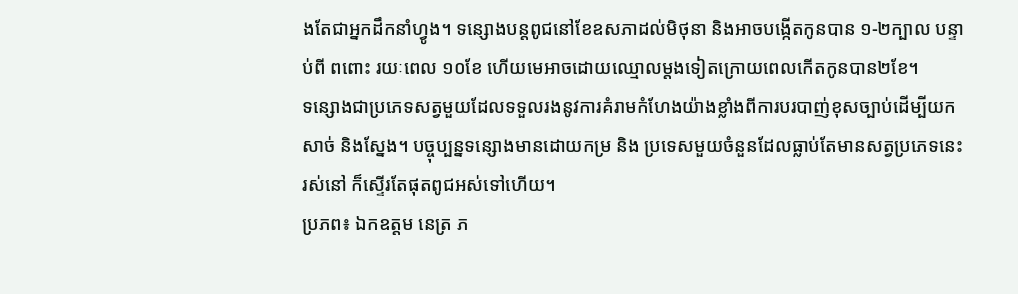ងតែជាអ្នកដឹកនាំហ្វូង។ ទន្សោងបន្តពូជនៅខែឧសភាដល់មិថុនា និងអាចបង្កើតកូនបាន ១-២ក្បាល បន្ទាប់ពី ពពោះ រយៈពេល ១០ខែ ហើយមេអាចដោយឈ្មោលម្តងទៀតក្រោយពេលកើតកូនបាន២ខែ។
ទន្សោងជាប្រភេទសត្វមួយដែលទទួលរងនូវការគំរាមកំហែងយ៉ាងខ្លាំងពីការបរបាញ់ខុសច្បាប់ដើម្បីយកសាច់ និងស្នែង។ បច្ចុប្បន្នទន្សោងមានដោយកម្រ និង ប្រទេសមួយចំនួនដែលធ្លាប់តែមានសត្វប្រភេទនេះរស់នៅ ក៏ស្ទើរតែផុតពូជអស់ទៅហើយ។
ប្រភព៖ ឯកឧត្តម នេត្រ ភ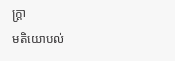ក្រ្តា
មតិយោបល់